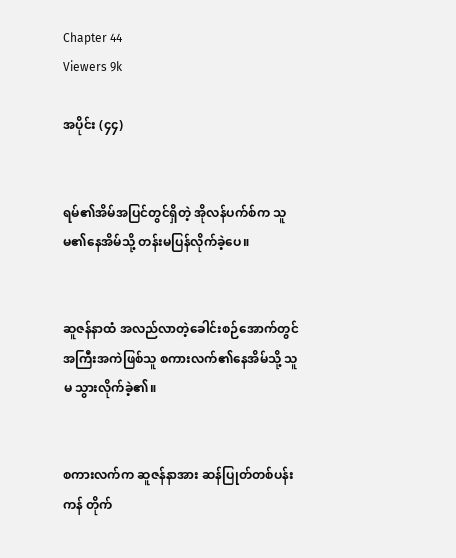Chapter 44
Viewers 9k

အပိုင်း (၄၄)


ရမ်၏အိမ်အပြင်တွင်ရှိတဲ့ အိုလန်ပက်စ်က သူမ၏နေအိမ်သို့ တန်းမပြန်လိုက်ခဲ့‌ပေ။


ဆူဇန်နာထံ အလည်လာတဲ့ခေါင်းစဉ်အောက်တွင် အကြီးအကဲဖြစ်သူ စကားလက်၏နေအိမ်သို့ သူမ သွားလိုက်ခဲ့၏။


စကားလက်က ဆူဇန်နာအား ဆန်ပြုတ်တစ်ပန်းကန် တိုက်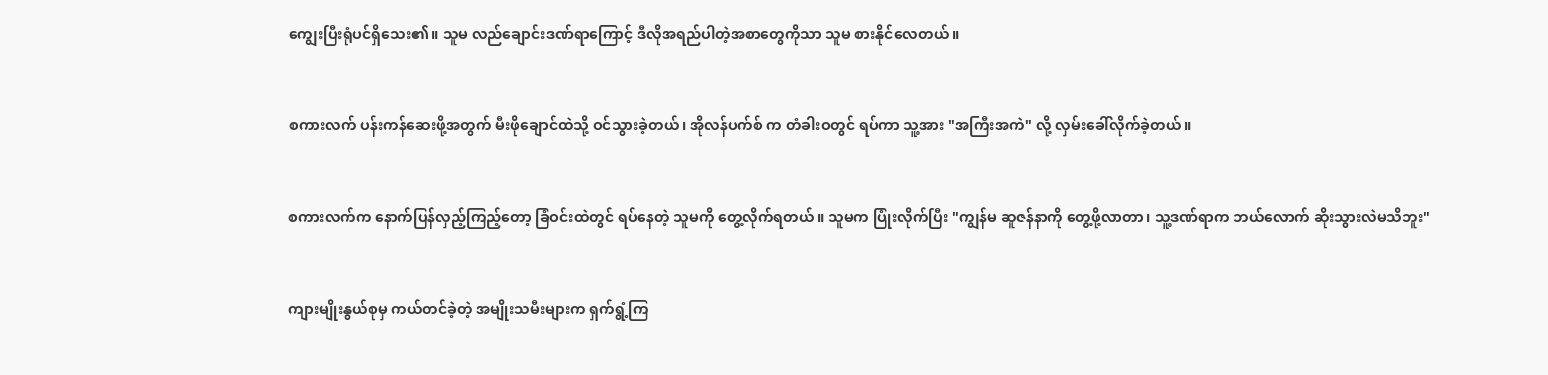ကျွေးပြီးရုံပင်ရှိ‌သေး၏။ သူမ လည်ချောင်းဒဏ်ရာကြောင့် ဒီလိုအရည်ပါတဲ့အစာတွေကိုသာ သူမ စားနိုင်‌လေတယ်။


စကားလက် ပန်းကန်ဆေးဖို့အတွက် မီးဖိုချောင်ထဲသို့ ဝင်သွားခဲ့တယ်၊ အိုလန်ပက်စ် က တံခါးဝတွင် ရပ်ကာ သူ့အား "အကြီးအကဲ" လို့ လှမ်းခေါ်လိုက်ခဲ့တယ်။


စကားလက်က နောက်ပြန်လှည့်ကြည့်တော့ ခြံဝင်းထဲတွင် ရပ်နေတဲ့ သူမကို တွေ့လိုက်ရတယ်။ သူမက ပြုံးလိုက်ပြီး "ကျွန်မ ဆူဇန်နာကို တွေ့ဖို့လာတာ၊ သူ့ဒဏ်ရာက ဘယ်လောက် ဆိုးသွားလဲမသိဘူး"


ကျားမျိုးနွယ်စုမှ ကယ်တင်ခဲ့တဲ့ အမျိုးသမီးများက ရှက်ရွံ့ကြ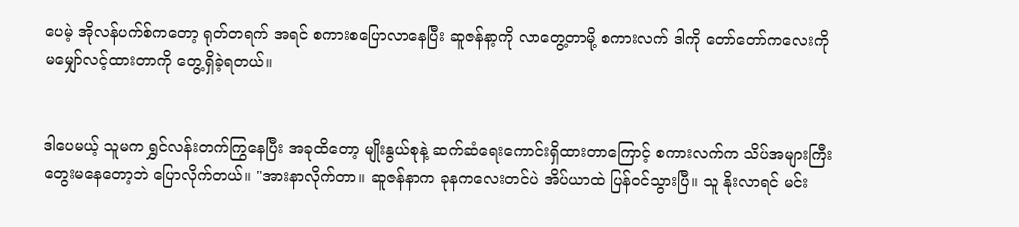ပေမဲ့ အိုလန်ပက်စ်ကတော့ ရုတ်တရက် အရင် စကားစပြောလာနေပြီး ဆူဇန်နာ့ကို လာ‌တွေ့တာမို့ စကားလက် ဒါကို တော်တော်ကလေးကို မ‌မျှော်လင့်ထားတာကို တွေ့ရှိခဲ့ရတယ်။


ဒါပေမယ့် သူမက ရွှင်လန်းတက်ကြွနေပြီး အခုထိတော့ မျိုးနွယ်စုနဲ့ ဆက်ဆံရေးကောင်းရှိထားတာကြောင့် စကားလက်က သိပ်အများကြီး တွေးမနေတော့ဘဲ ပြောလိုက်တယ်။ "အားနာလိုက်တာ။ ဆူဇန်နာက ခုနကလေးတင်ပဲ အိပ်ယာထဲ ပြန်ဝင်သွားပြီ။ သူ နိုးလာရင် မင်း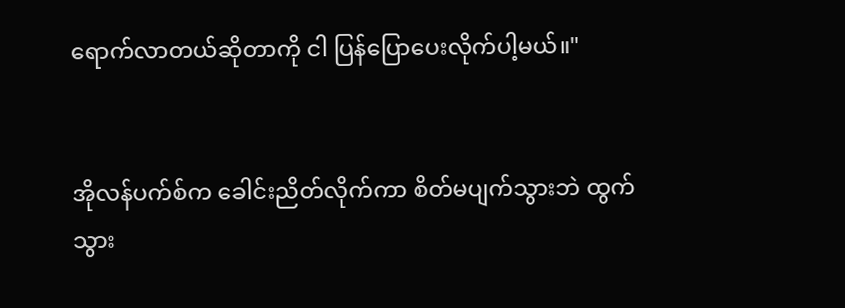ရောက်လာတယ်ဆိုတာကို ငါ ပြန်ပြောပေးလိုက်ပါ့မယ်။"


အိုလန်ပက်စ်က ခေါင်းညိတ်လိုက်ကာ စိတ်မပျက်သွားဘဲ ထွက်သွား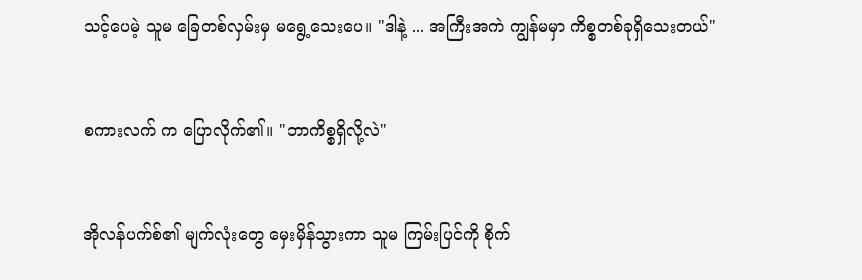သင့်ပေမဲ့ သူမ ခြေတစ်လှမ်းမှ မရွေ့သေးပေ။ "ဒါနဲ့ ... အကြီးအကဲ ကျွန်မမှာ ကိစ္စတစ်ခုရှိသေးတယ်"


စကားလက် က ပြောလိုက်၏။ "ဘာကိစ္စရှိလို့လဲ"


အိုလန်ပက်စ်၏ မျက်လုံးတွေ မှေးမှိန်သွားကာ သူမ ကြမ်းပြင်ကို စိုက်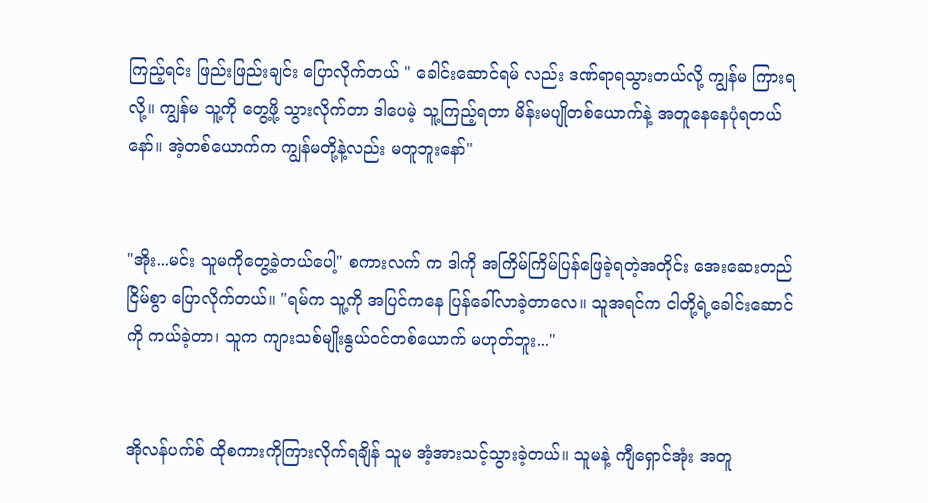ကြည့်ရင်း ဖြည်းဖြည်းချင်း ပြောလိုက်တယ် " ခေါင်းဆောင်ရမ် လည်း ဒဏ်ရာရသွားတယ်လို့ ကျွန်မ ကြားရလို့။ ကျွန်မ သူ့ကို တွေ့ဖို့ သွားလိုက်တာ ဒါပေမဲ့ သူ့ကြည့်ရတာ မိန်းမပျိုတစ်ယောက်နဲ့ အတူနေနေပုံရတယ်နော်။ အဲ့တစ်ယောက်က ကျွန်မတို့နဲ့လည်း မတူဘူးနော်"


"အိုး...မင်း သူမကိုတွေ့ခဲ့တယ်ပေါ့" စကားလက် က ဒါကို အကြိမ်ကြိမ်ပြန်ဖြေခဲ့ရတဲ့အတိုင်း အေးဆေးတည်ငြိမ်စွာ ပြောလိုက်တယ်။ "ရမ်က သူ့ကို အပြင်ကနေ ပြန်ခေါ်လာခဲ့တာ‌လေ။ သူအရင်က ငါတို့ရဲ့ခေါင်းဆောင်ကို ကယ်ခဲ့တာ၊ သူက ကျားသစ်မျိုးနွယ်ဝင်တစ်‌ယောက် မဟုတ်ဘူး..."


အိုလန်ပက်စ် ထိုစကားကိုကြားလိုက်ရချိန် သူမ အံ့အားသင့်သွားခဲ့တယ်။ သူမနဲ့ ကျီရှောင်အုံး အတူ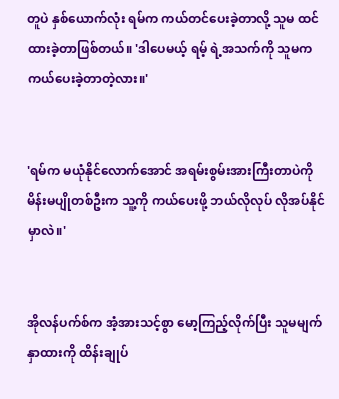တူပဲ နှစ်ယောက်လုံး ရမ်က ကယ်တင်ပေးခဲ့တာလို့ သူမ ထင်ထားခဲ့တာဖြစ်တယ်။ 'ဒါပေမယ့် ရမ့် ရဲ့အသက်ကို သူမက ကယ်‌ပေးခဲ့တာတဲ့လား။'


'ရမ်က မယုံနိုင်လောက်အောင် အရမ်းစွမ်းအားကြီးတာပဲကို မိန်းမပျိုတစ်ဦးက သူ့ကို ကယ်ပေးဖို့ ဘယ်လိုလုပ် လိုအပ်နိုင်မှာလဲ။'


အိုလန်ပက်စ်က အံ့အားသင့်စွာ မော့ကြည့်လိုက်ပြီး သူမမျက်နှာထားကို ထိန်းချုပ်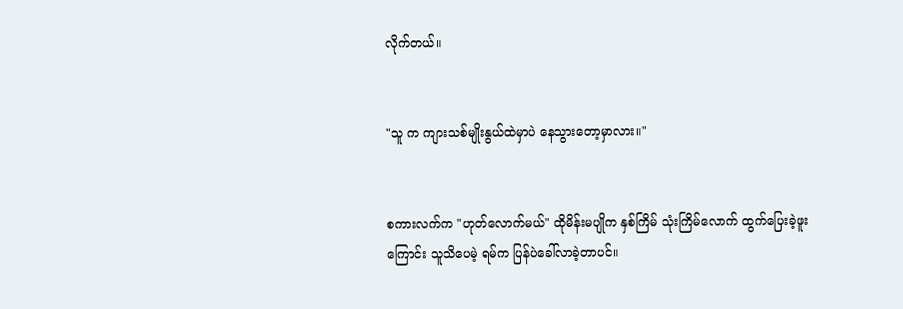လိုက်တယ်။


"သူ က ကျားသစ်မျိုးနွယ်ထဲမှာပဲ နေသွားတော့မှာလား။"


စကားလက်က "ဟုတ်လောက်မယ်" ထိုမိန်းမပျိုက နှစ်ကြိမ် သုံးကြိမ်လောက် ထွက်ပြေးခဲ့ဖူးကြောင်း သူသိပေမဲ့ ရမ်က ပြန်ပဲခေါ်လာခဲ့တာပင်။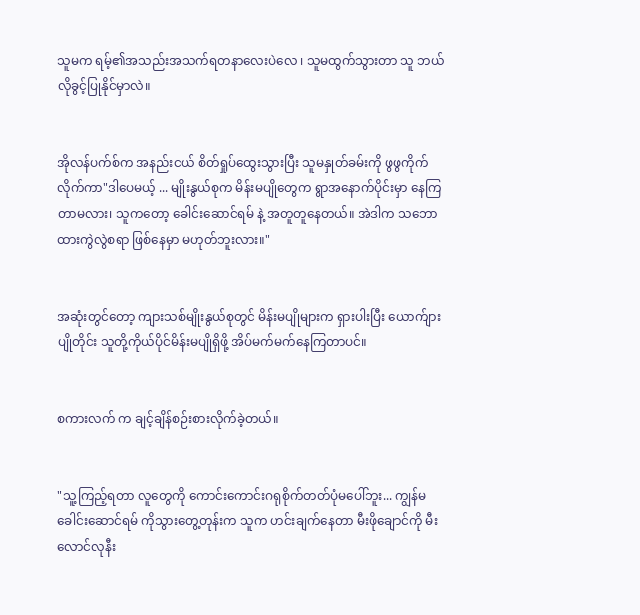သူမက ရမ့်၏အသည်းအသက်ရတနာ‌လေးပဲလေ ၊ သူမထွက်သွားတာ သူ ဘယ်လိုခွင့်ပြုနိုင်မှာလဲ။


အိုလန်ပက်စ်က အနည်းငယ် စိတ်ရှုပ်ထွေးသွားပြီး သူမနှုတ်ခမ်းကို ဖွဖွကိုက်လိုက်ကာ"ဒါပေမယ့် ... မျိုးနွယ်စုက မိန်းမပျိုတွေက ရွာအနောက်ပိုင်းမှာ နေကြတာမလား၊ သူကတော့ ခေါင်းဆောင်ရမ် နဲ့ အတူတူနေတယ်။ အဲဒါက သဘောထားကွဲလွဲစရာ ဖြစ်နေမှာ မဟုတ်ဘူးလား။"


အဆုံးတွင်တော့ ကျားသစ်မျိုးနွယ်စုတွင် မိန်းမပျိုများက ရှားပါးပြီး ယောက်ျားပျိုတိုင်း သူတို့ကိုယ်ပိုင်မိန်းမပျိုရှိဖို့ အိပ်မက်မက်နေကြတာပင်။


စကားလက် က ချင့်ချိန်စဉ်းစားလိုက်ခဲ့တယ်။


"သူ့ကြည့်ရတာ လူတွေကို ကောင်းကောင်းဂရုစိုက်တတ်ပုံမပေါ်ဘူး... ကျွန်မ ခေါင်းဆောင်ရမ် ကိုသွားတွေ့တုန်းက သူက ဟင်းချက်နေတာ မီးဖို‌ချောင်ကို မီးလောင်လုနီး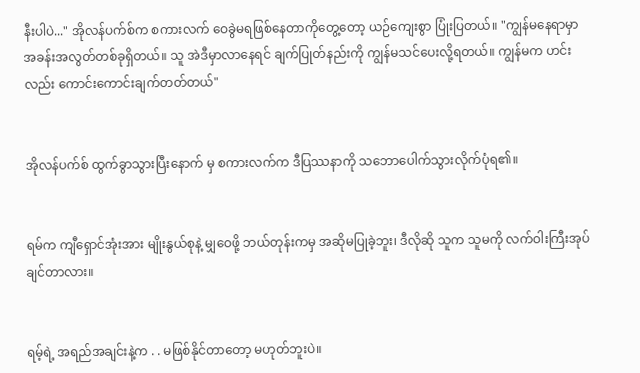နီးပါပဲ..." အိုလန်ပက်စ်က စကားလက် ဝေခွဲမရဖြစ်နေတာကိုတွေ့တော့ ယဉ်ကျေးစွာ ပြုံးပြတယ်။ "ကျွန်မနေရာမှာ အခန်းအလွတ်တစ်ခုရှိတယ်။ သူ အဲဒီမှာလာ‌နေရင် ချက်ပြုတ်နည်းကို ကျွန်မသင်ပေးလို့ရတယ်။ ကျွန်မက ဟင်းလည်း ကောင်းကောင်းချက်တတ်တယ်"


အိုလန်ပက်စ် ထွက်ခွာသွားပြီးနောက် မှ စကားလက်က ဒီပြဿနာကို သဘောပေါက်သွားလိုက်ပုံရ၏။


ရမ်က ကျီရှောင်အုံးအား မျိုးနွယ်စုနဲ့ မျှဝေဖို့ ဘယ်တုန်းကမှ အဆိုမပြုခဲ့ဘူး၊ ဒီလိုဆို သူက သူမကို လက်ဝါးကြီးအုပ်ချင်တာလား။


ရမ့်ရဲ့ အရည်အချင်းနဲ့က . . မဖြစ်နိုင်တာတော့ မဟုတ်ဘူးပဲ။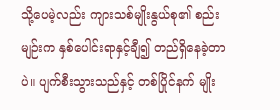သို့ပေမဲ့လည်း ကျားသစ်မျိုးနွယ်စု၏ စည်းမျဉ်းက နှစ်ပေါင်းရာနှင့်ချီ၍ တည်ရှိနေခဲ့တာပဲ။ ပျက်စီးသွားသည်နှင့် တစ်ပြိုင်နက် မျိုး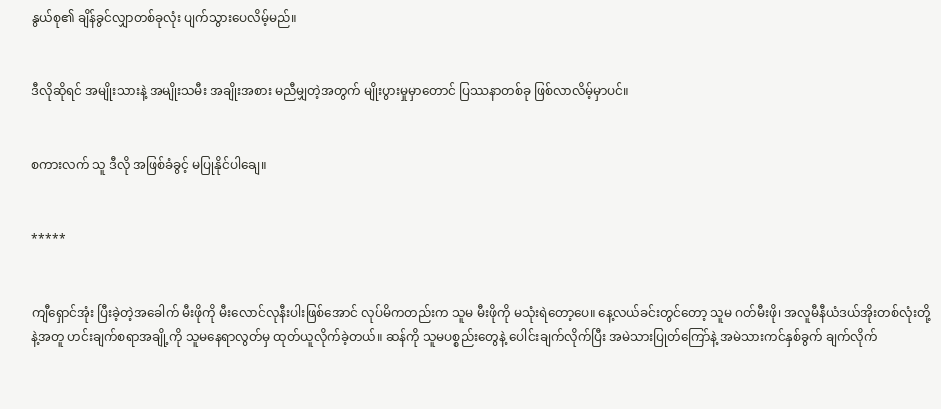နွယ်စု၏ ချိန်ခွင်လျှာတစ်ခုလုံး ပျက်သွား‌ပေလိမ့်မည်။


ဒီလိုဆိုရင် အမျိုးသားနဲ့ အမျိုးသမီး အချိုးအစား မညီမျှတဲ့အတွက် မျိုးပွားမှုမှာတောင် ပြဿနာတစ်ခု ဖြစ်လာလိမ့်မှာပင်။


စကားလက် သူ ဒီလို အဖြစ်ခံခွင့် မပြုနိုင်‌ပါချေ။


*****


ကျီရှောင်အုံး ပြီးခဲ့တဲ့အခေါက် မီးဖိုကို မီးလောင်လုနီးပါးဖြစ်‌အောင် လုပ်မိကတည်းက သူမ မီးဖိုကို မသုံးရဲ‌တော့ပေ။ နေ့လယ်ခင်းတွင်တော့ သူမ ဂတ်မီးဖို၊ အလူမီနီယံဒယ်အိုးတစ်လုံးတို့နဲ့အတူ ဟင်းချက်စရာအချို့ကို သူမနေရာလွတ်မှ ထုတ်ယူလိုက်ခဲ့တယ်။ ဆန်ကို သူမပစ္စည်းတွေနဲ့ ပေါင်းချက်လိုက်ပြီး အမဲသားပြုတ်ကြော်နဲ့ အမဲသားကင်နှစ်ခွက် ချက်လိုက်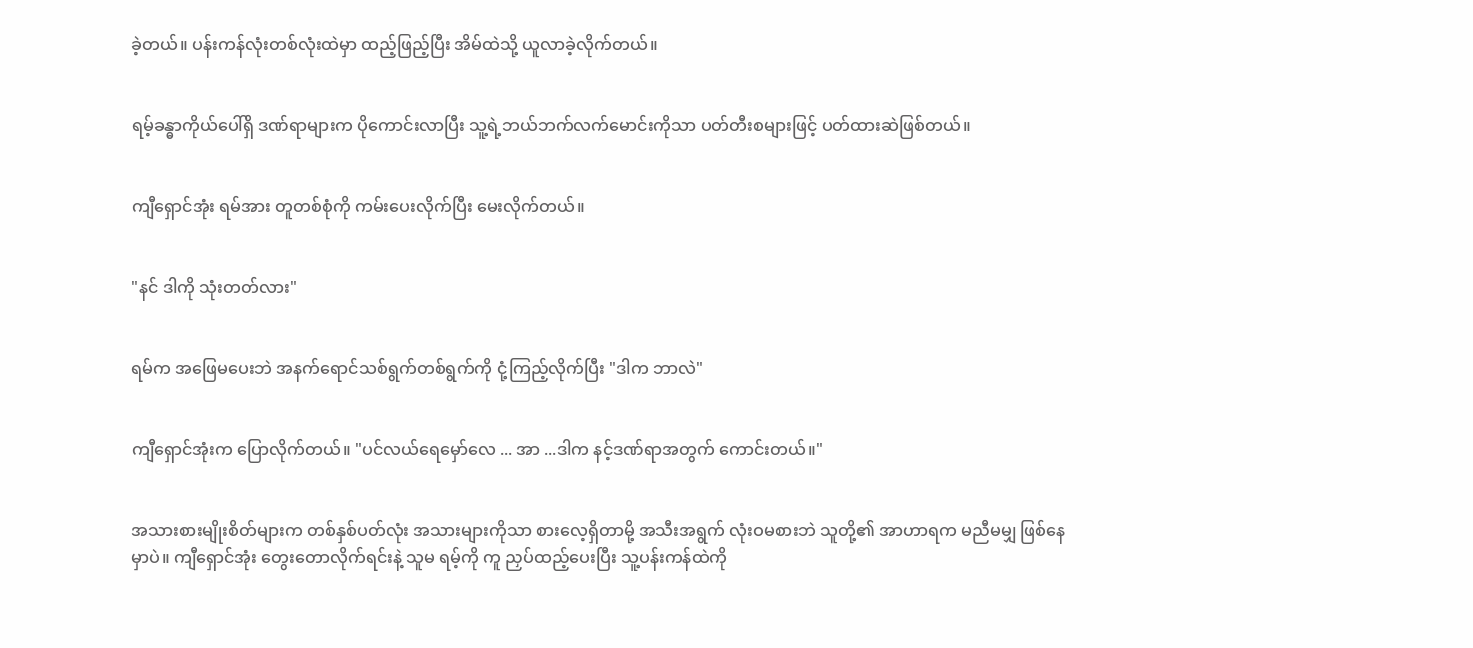ခဲ့တယ်။ ပန်းကန်လုံးတစ်လုံးထဲမှာ ထည့်ဖြည့်ပြီး အိမ်ထဲသို့ ယူလာခဲ့လိုက်တယ်။


ရမ့်ခန္ဓာကိုယ်ပေါ်ရှိ ဒဏ်ရာများက ပိုကောင်းလာပြီး သူ့ရဲ့ဘယ်ဘက်လက်မောင်းကိုသာ ပတ်တီးစများဖြင့် ပတ်ထားဆဲဖြစ်တယ်။


ကျီရှောင်အုံး ရမ်အား တူတစ်စုံကို ကမ်းပေးလိုက်ပြီး မေးလိုက်တယ်။


"နင် ဒါကို သုံးတတ်လား"


ရမ်က အဖြေမပေးဘဲ အနက်ရောင်သစ်ရွက်တစ်ရွက်ကို ငုံ့ကြည့်လိုက်ပြီး "ဒါက ဘာလဲ"


ကျီရှောင်အုံးက ပြောလိုက်တယ်။ "ပင်လယ်ရေမှော်လေ ... အာ ...ဒါက နင့်ဒဏ်ရာအတွက် ကောင်းတယ်။"


အသားစားမျိုးစိတ်များက တစ်နှစ်ပတ်လုံး အသားများကိုသာ စားလေ့ရှိတာမို့ အသီးအရွက် လုံးဝမစားဘဲ သူတို့၏ အာဟာရက မညီမမျှ ဖြစ်နေမှာပဲ။ ကျီရှောင်အုံး တွေး‌တောလိုက်ရင်းနဲ့ သူမ ရမ့်ကို ကူ ညှပ်ထည့်ပေးပြီး သူ့ပန်းကန်ထဲကို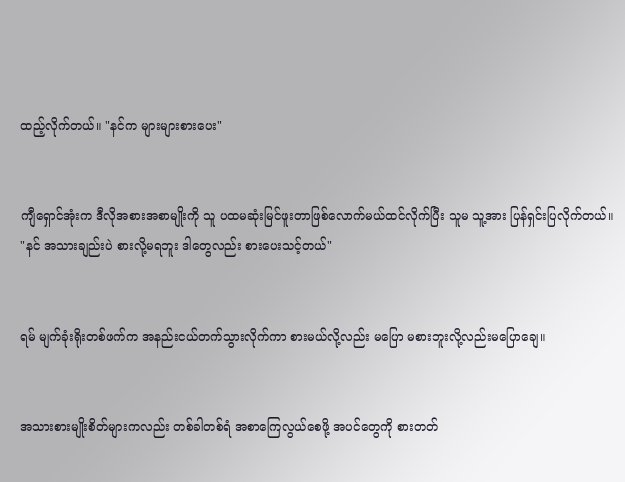ထည့်လိုက်တယ်။ "နင်က များများစားပေး"


ကျီရှောင်အုံးက ဒီလိုအစားအစာမျိုးကို သူ ပထမဆုံးမြင်ဖူးတာဖြစ်‌လောက်မယ်ထင်လိုက်ပြီး သူမ သူ့အား ပြန်ရှင်းပြလိုက်တယ်။ "နင် အသားချည်းပဲ စားလို့မရဘူး ဒါတွေလည်း စားပေးသင့်တယ်"


ရမ် မျက်ခုံးရိုးတစ်ဖက်က အနည်းငယ်တက်သွားလိုက်ကာ စားမယ်လို့လည်း မပြော မစားဘူးလို့လည်းမပြောချေ။


အသားစားမျိုးစိတ်များကလည်း တစ်ခါတစ်ရံ အစာကြေလွယ်စေဖို့ အပင်တွေကို စားတတ်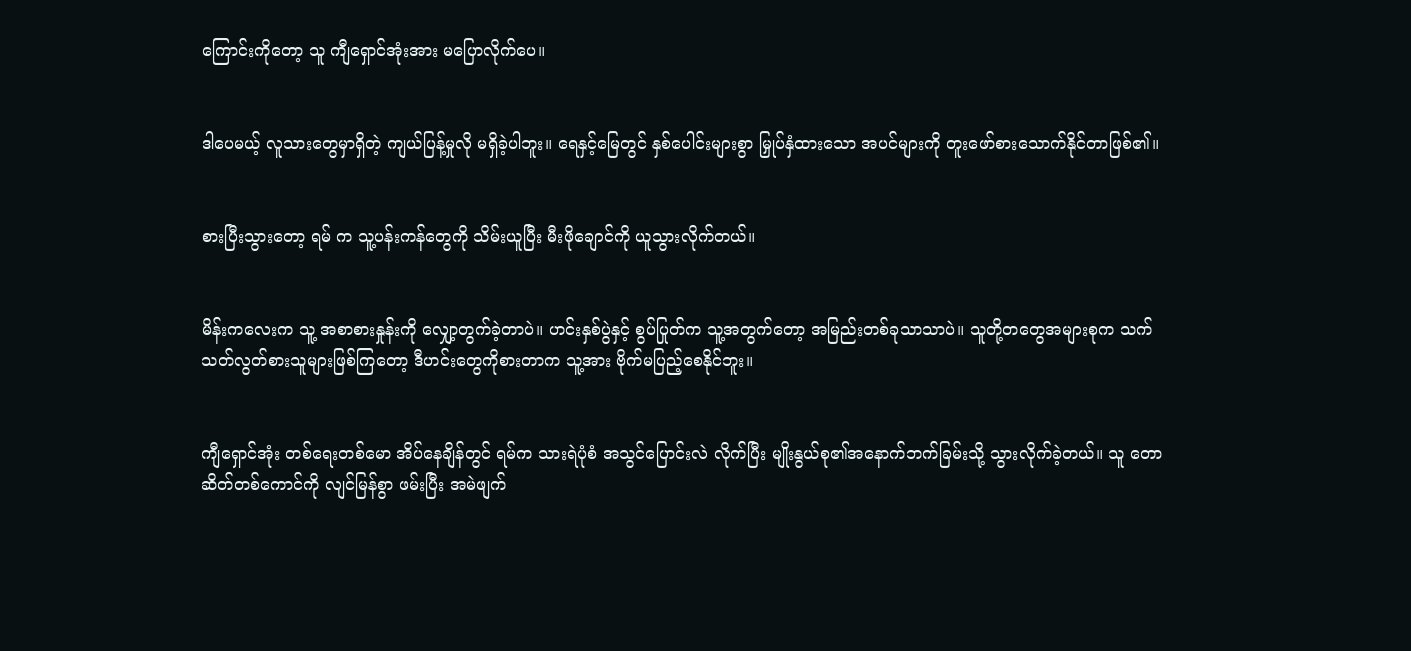ကြောင်းကိုတော့ သူ ကျီရှောင်အုံးအား မပြောလိုက်‌ပေ။


ဒါပေမယ့် လူသားတွေမှာရှိတဲ့ ကျယ်ပြန့်မှုလို မရှိခဲ့ပါဘူး။ ရေနှင့်မြေတွင် နှစ်ပေါင်းများစွာ မြှုပ်နှံထားသော အပင်များကို တူးဖော်စားသောက်နိုင်တာဖြစ်၏။


စားပြီးသွား‌တော့ ရမ် က သူ့ပန်းကန်တွေကို သိမ်းယူပြီး မီးဖိုချောင်ကို ယူသွားလိုက်တယ်။


မိန်းကလေးက သူ့ အစာစားနှုန်းကို လျှော့တွက်ခဲ့တာပဲ။ ဟင်းနှစ်ပွဲနှင့် စွပ်ပြုတ်က သူ့အတွက်တော့ အမြည်းတစ်ခုသာသာပဲ။ သူတို့တတွေအများစုက သက်သတ်လွတ်စားသူများဖြစ်ကြတော့ ဒီဟင်းတွေကိုစားတာက သူ့အား ဗိုက်မပြည့်စေနိုင်ဘူး။


ကျီရှောင်အုံး တစ်ရေးတစ်မော အိပ်နေချိန်တွင် ရမ်က သားရဲပုံစံ အသွင်ပြောင်းလဲ လိုက်ပြီး မျိုးနွယ်စု၏အနောက်ဘက်ခြမ်းသို့ သွားလိုက်ခဲ့တယ်။ သူ တောဆိတ်တစ်ကောင်ကို လျင်မြန်စွာ ဖမ်းပြီး အမဲဖျက်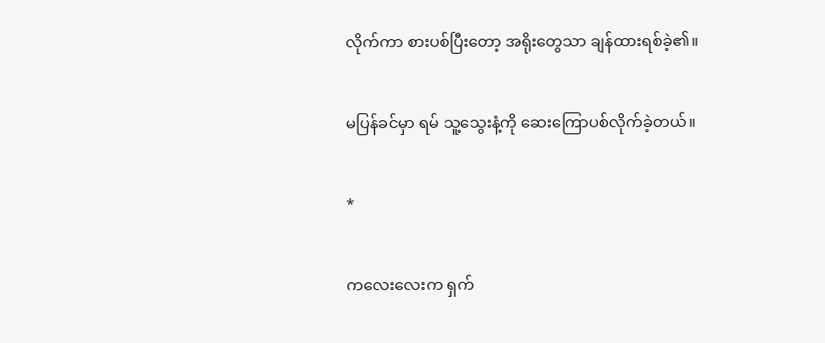လိုက်ကာ စားပစ်ပြီးတော့ အရိုးတွေသာ ချန်ထားရစ်ခဲ့၏။


မပြန်ခင်မှာ ရမ် သူ့သွေးနံ့ကို ဆေးကြောပစ်လိုက်ခဲ့တယ်။


*


ကလေး‌လေးက ရှက်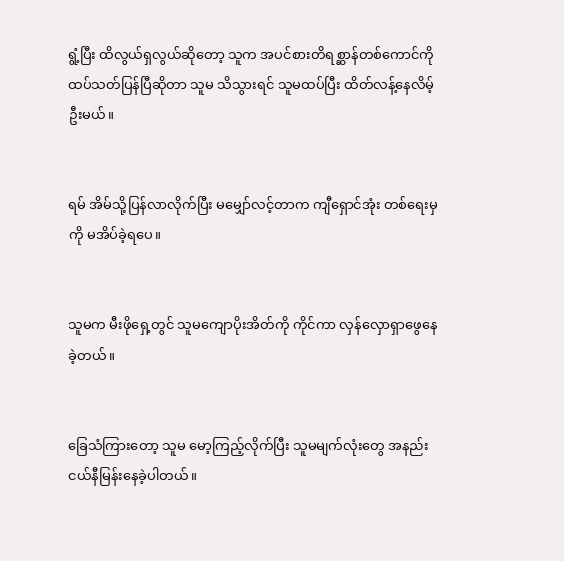ရွံ့ပြီး ထိလွယ်ရှလွယ်ဆိုတော့ သူက အပင်စားတိရစ္ဆာန်တစ်ကောင်ကို ထပ်သတ်ပြန်ပြီဆိုတာ သူမ သိသွားရင် သူမထပ်ပြီး ထိတ်လန့်နေလိမ့်ဦးမယ်။


ရမ် အိမ်သို့ပြန်လာလိုက်ပြီး မမျှော်လင့်တာက ကျီရှောင်အုံး တစ်ရေးမှကို မအိပ်ခဲ့ရပေ။


သူမက မီးဖိုရှေ့တွင် သူမကျောပိုးအိတ်ကို ကိုင်ကာ လှန်လှောရှာဖွေနေခဲ့တယ်။


ခြေသံကြားတော့ သူမ မော့ကြည့်လိုက်ပြီး သူမမျက်လုံးတွေ အနည်းငယ်နီမြန်းနေခဲ့ပါတယ်။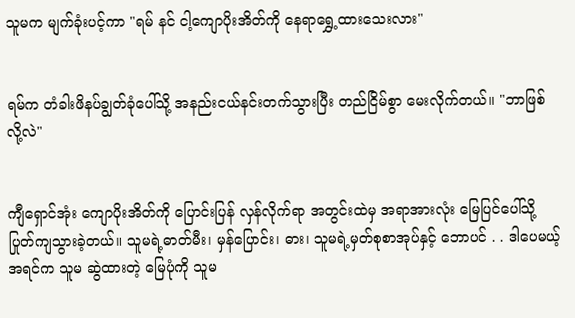သူမက မျက်ခုံးပင့်ကာ "ရမ် နင် ငါ့ကျောပိုးအိတ်ကို နေရာရွှေ့ထား‌သေးလား"


ရမ်က တံခါးဖိနပ်ချွတ်ခုံပေါ်သို့ အနည်းငယ်နင်းတက်သွားပြီး တည်ငြိမ်စွာ မေးလိုက်တယ်။ "ဘာဖြစ်လို့လဲ"


ကျီရှောင်အုံး ကျောပိုးအိတ်ကို ပြောင်းပြန် လှန်လိုက်ရာ အတွင်းထဲမှ အရာအားလုံး မြေပြင်ပေါ်သို့ ပြုတ်ကျသွားခဲ့တယ်။ သူမရဲ့ဓာတ်မီး၊ မှန်ပြောင်း၊ ဓား၊ သူမရဲ့မှတ်စုစာအုပ်နှင့် ဘောပင် . . ဒါပေမယ့် အရင်က သူမ ဆွဲထားတဲ့ မြေပုံကို သူမ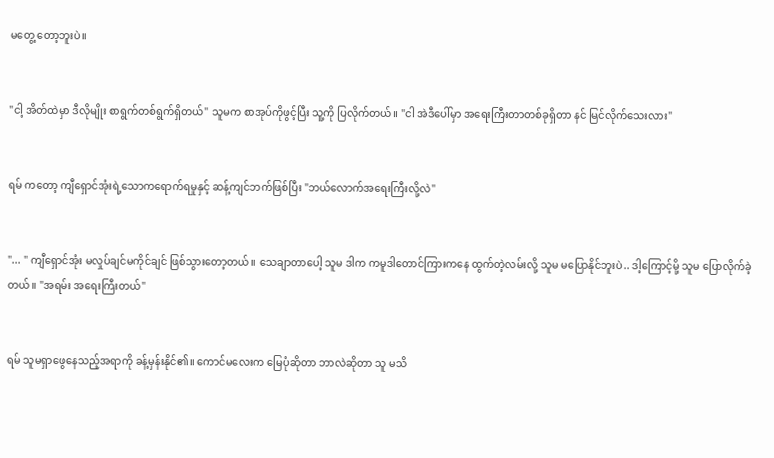မ‌တွေ့ တော့ဘူးပဲ။


"ငါ့ အိတ်ထဲမှာ ဒီလိုမျိုး စာရွက်တစ်ရွက်ရှိတယ်" သူမက စာအုပ်ကိုဖွင့်ပြီး သူ့ကို ပြလိုက်တယ်။ "ငါ အဲဒီပေါ်မှာ အရေးကြီးတာတစ်ခုရှိတာ နင် မြင်လိုက်သေးလား"


ရမ် ကတော့ ကျီရှောင်အုံးရဲ့သောကရောက်ရမှုနှင့် ဆန့်ကျင်ဘက်ဖြစ်ပြီး "ဘယ်လောက်အရေးကြီးလို့လဲ"


"... " ကျီရှောင်အုံး မလှုပ်ချင်မကိုင်ချင် ဖြစ်သွားတော့တယ်။ သေချာတာပေါ့ သူမ ဒါက ကမူဒါတောင်ကြားကနေ ထွက်တဲ့လမ်းလို့ သူမ မပြောနိုင်ဘူးပဲ.. ဒါ့ကြောင့်မို့ သူမ ပြောလိုက်ခဲ့တယ်။ "အရမ်း အရေးကြီးတယ်"


ရမ် သူမရှာဖွေနေသည့်အရာကို ခန့်မှန်းနိုင်၏။ ကောင်မလေးက မြေပုံဆိုတာ ဘာလဲဆိုတာ သူ မသိ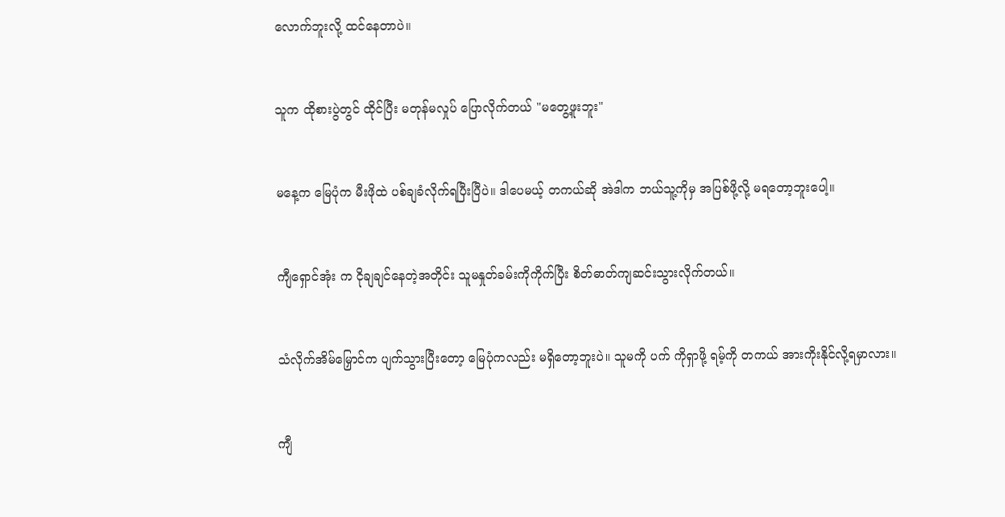လောက်ဘူးလို့ ထင်နေတာပဲ။


သူက ထိုစားပွဲတွင် ထိုင်ပြီး မတုန်မလှုပ် ပြောလိုက်တယ် "မတွေ့ဖူးဘူး"


မနေ့က မြေပုံက မီးဖိုထဲ ပစ်ချခံလိုက်ရပြီးပြီပဲ။ ဒါပေမယ့် တကယ်ဆို အဲဒါက ဘယ်သူ့ကိုမှ အပြစ်ဖို့လို့ မရတော့ဘူးပေါ့။


ကျီရှောင်အုံး က ငိုချချင်နေတဲ့အတိုင်း သူမနှုတ်ခမ်းကိုကိုက်ပြီး စိတ်ဓာတ်ကျဆင်းသွားလိုက်တယ်။


သံလိုက်အိမ်မြှောင်က ပျက်သွားပြီးတော့ မြေပုံကလည်း မရှိတော့ဘူးပဲ။ သူမကို ပက် ကိုရှာဖို့ ရမ့်ကို တကယ် အားကိုးနိုင်လို့ရမှာလား။


ကျီ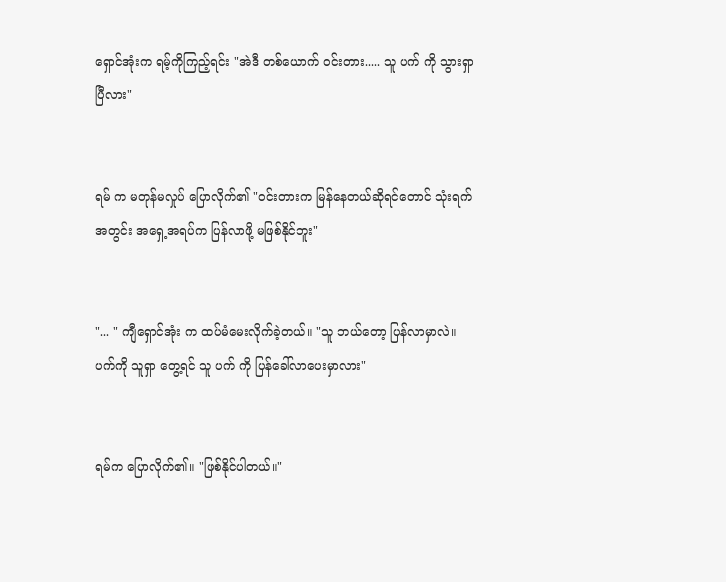ရှောင်အုံးက ရမ့်ကိုကြည့်ရင်း "အဲဒီ တစ်ယောက် ဝင်းတား..... သူ ပက် ကို သွားရှာပြီလား"


ရမ် က မတုန်မလှုပ် ပြောလိုက်၏ "ဝင်းတားက မြန်နေတယ်ဆိုရင်တောင် သုံးရက်အတွင်း အရှေ့အရပ်က ပြန်လာဖို့ မဖြစ်နိုင်ဘူး"


"... " ကျီရှောင်အုံး က ထပ်မံမေးလိုက်ခဲ့တယ်။ "သူ ဘယ်တော့ ပြန်လာမှာလဲ။ ပက်ကို သူရှာ တွေ့ရင် သူ ပက် ကို ပြန်ခေါ်လာပေးမှာလား"


ရမ်က ပြောလိုက်၏။ "ဖြစ်နိုင်ပါတယ်။"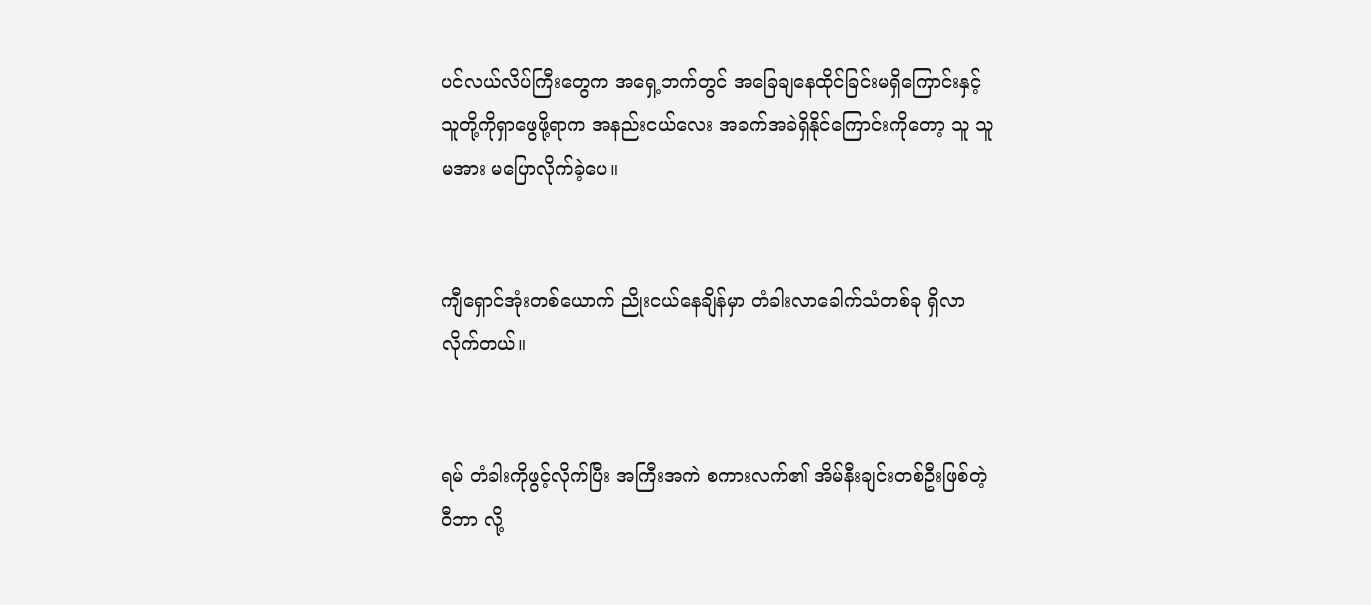ပင်လယ်လိပ်ကြီးတွေက အရှေ့ဘက်တွင် အခြေချနေထိုင်ခြင်းမရှိကြောင်းနှင့် သူတို့ကိုရှာဖွေဖို့ရာက အနည်းငယ်လေး အခက်အခဲရှိနိုင်ကြောင်းကိုတော့ သူ သူမအား မပြောလိုက်ခဲ့ပေ။


ကျီရှောင်အုံးတစ်ယောက် ညိုးငယ်နေချိန်မှာ တံခါးလာခေါက်သံတစ်ခု ရှိလာလိုက်တယ်။


ရမ် တံခါးကိုဖွင့်လိုက်ပြီး အကြီးအကဲ စကားလက်၏ အိမ်နီးချင်းတစ်ဦးဖြစ်တဲ့ ဝီဘာ လို့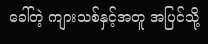ခေါ်တဲ့ ကျားသစ်နှင့်အတူ အပြင်သို့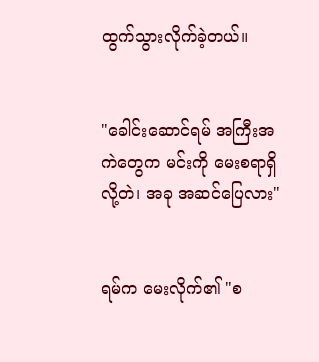ထွက်သွားလိုက်ခဲ့တယ်။


"ခေါင်းဆောင်ရမ် အကြီးအကဲတွေက မင်းကို မေးစရာရှိလို့တဲ၊ အခု အဆင်ပြေလား"


ရမ်က မေးလိုက်၏ "စ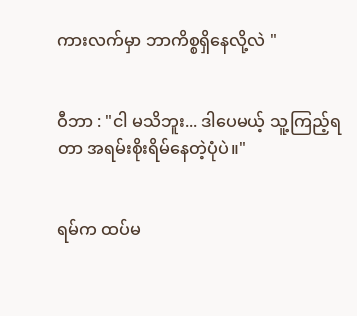ကားလက်မှာ ဘာကိစ္စရှိနေလို့လဲ "


ဝီဘာ : "ငါ မသိဘူး... ဒါပေမယ့် သူ့ကြည့်ရတာ အရမ်းစိုးရိမ်နေတဲ့ပုံပဲ။"


ရမ်က ထပ်မ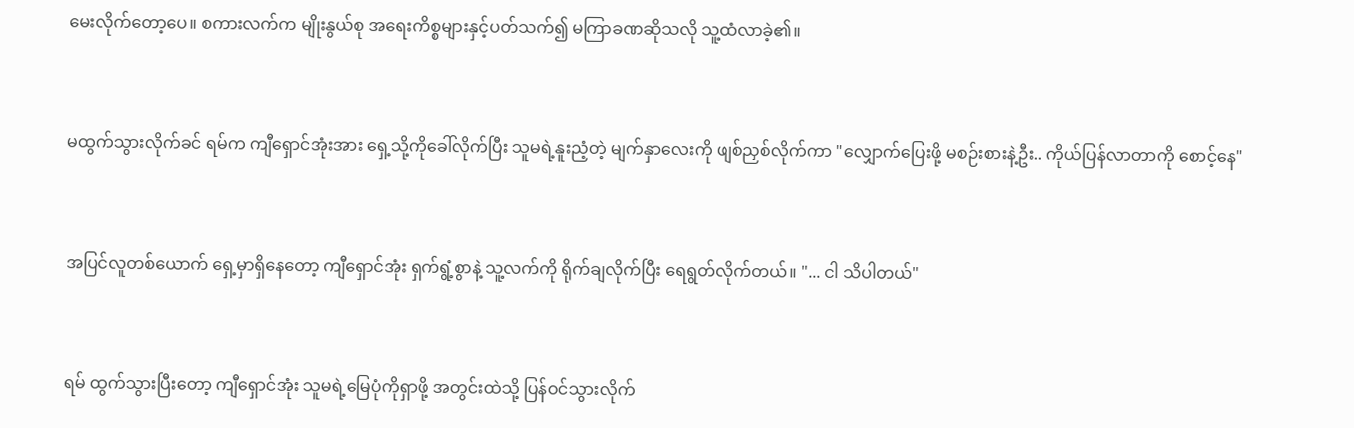မေးလိုက်တော့ပေ။ စကားလက်က မျိုးနွယ်စု အရေးကိစ္စများနှင့်ပတ်သက်၍ မကြာခဏဆိုသလို သူ့ထံလာခဲ့၏။


မထွက်သွားလိုက်ခင် ရမ်က ကျီရှောင်အုံးအား ရှေ့သို့ကိုခေါ်လိုက်ပြီး သူမရဲ့နူးညံ့တဲ့ မျက်နှာလေးကို ဖျစ်ညှစ်လိုက်ကာ "လျှောက်ပြေးဖို့ မစဉ်းစားနဲ့ဦး.. ကိုယ်ပြန်လာတာကို စောင့်နေ"


အပြင်လူတစ်ယောက် ရှေ့မှာရှိနေတော့ ကျီရှောင်အုံး ရှက်ရွံ့စွာနဲ့ သူ့လက်ကို ရိုက်ချလိုက်ပြီး ရေရွတ်လိုက်တယ်။ "... ငါ သိပါတယ်"


ရမ် ထွက်သွားပြီးတော့ ကျီရှောင်အုံး သူမရဲ့မြေပုံကိုရှာဖို့ အတွင်းထဲသို့ ပြန်ဝင်သွားလိုက်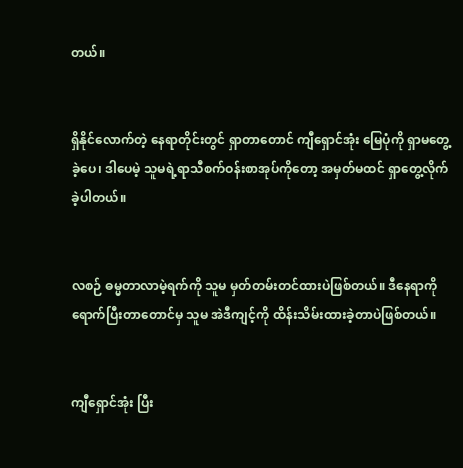တယ်။


ရှိနိုင်လောက်တဲ့ နေရာတိုင်းတွင် ရှာတာတောင် ကျီရှောင်အုံး မြေပုံကို ရှာမတွေ့ခဲ့ပေ၊ ဒါပေမဲ့ သူမရဲ့ရာသီစက်ဝန်းစာအုပ်ကိုတော့ အမှတ်မထင် ရှာတွေ့လိုက်ခဲ့ပါတယ်။


လစဉ် ဓမ္မတာလာမဲ့ရက်ကို သူမ မှတ်တမ်းတင်ထားပဲဖြစ်တယ်။ ဒီနေရာကိုရောက်ပြီးတာတောင်မှ သူမ အဲဒီကျင့်ကို ထိန်းသိမ်းထားခဲ့တာပဲဖြစ်တယ်။


ကျီရှောင်အုံး ပြီး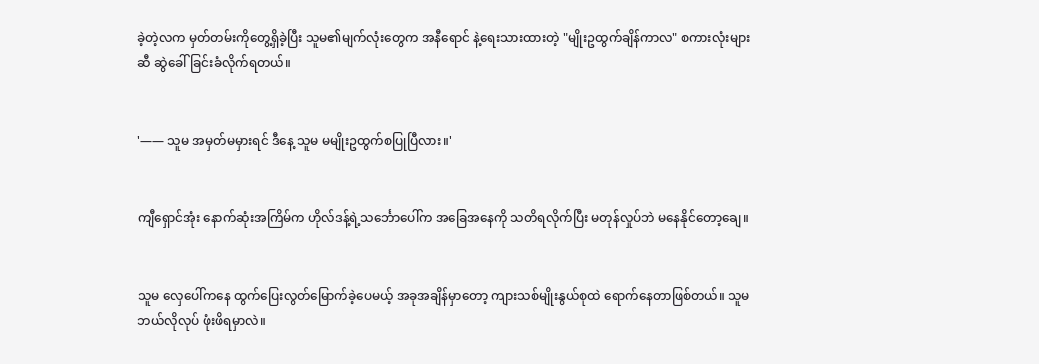ခဲ့တဲ့လက မှတ်တမ်းကိုတွေ့ရှိခဲ့ပြီး သူမ၏မျက်လုံးတွေက အနီရောင် နဲ့ရေးသားထားတဲ့ "မျိုးဥထွက်ချိန်ကာလ" စကားလုံးများဆီ ဆွဲခေါ်ခြင်းခံလိုက်ရတယ်။


'—— သူမ အမှတ်မမှားရင် ဒီနေ့ သူမ မမျိုးဥထွက်စပြုပြီလား။'


ကျီရှောင်အုံး နောက်ဆုံးအကြိမ်က ဟိုလ်ဒန့်ရဲ့သင်္ဘောပေါ်က အခြေအနေကို သတိရလိုက်ပြီး မတုန်လှုပ်ဘဲ မနေနိုင်တော့ချေ။


သူမ လှေပေါ်ကနေ ထွက်ပြေးလွတ်မြောက်ခဲ့ပေမယ့် အခုအချိန်မှာတော့ ကျားသစ်မျိုးနွယ်စုထဲ ရောက်နေတာဖြစ်တယ်။ သူမ ဘယ်လိုလုပ် ဖုံးဖိရမှာလဲ။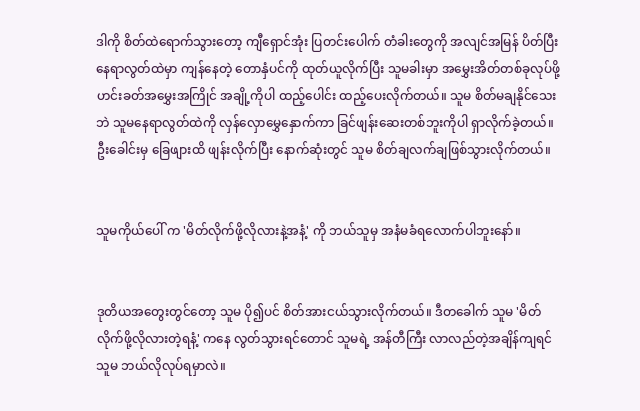ဒါကို စိတ်ထဲရောက်သွားတော့ ကျီရှောင်အုံး ပြတင်းပေါက် တံခါးတွေကို အလျင်အမြန် ပိတ်ပြီး နေရာလွတ်ထဲမှာ ကျန်နေတဲ့ တောနှံပင်ကို ထုတ်ယူလိုက်ပြီး သူမခါးမှာ အမွှေးအိတ်တစ်ခုလုပ်ဖို့ ဟင်းခတ်အမွှေးအကြိုင် အချို့ကိုပါ ထည့်ပေါင်း ထည့်ပေးလိုက်တယ်။ သူမ စိတ်မချနိုင်သေးဘဲ သူမနေရာလွတ်ထဲကို လှန်လှောမွှေနှောက်ကာ ခြင်ဖျန်းဆေးတစ်ဘူးကိုပါ ရှာလိုက်ခဲ့တယ်။ ဦးခေါင်းမှ ခြေဖျားထိ ဖျန်းလိုက်ပြီး နောက်ဆုံးတွင် သူမ စိတ်ချလက်ချဖြစ်သွားလိုက်တယ်။


သူမကိုယ်ပေါ် က 'မိတ်လိုက်ဖို့လိုလားနဲ့အနံ့' ကို ဘယ်သူမှ အနံမခံရလောက်ပါဘူးနော်။


ဒုတိယအတွေးတွင်တော့ သူမ ပို၍ပင် စိတ်အားငယ်သွားလိုက်တယ်။ ဒီတခေါက် သူမ 'မိတ်လိုက်ဖို့လိုလားတဲ့ရနံ့' ကနေ လွတ်သွားရင်တောင် သူမရဲ့ အန်တီကြီး လာလည်တဲ့အချိန်ကျရင် သူမ ဘယ်လိုလုပ်ရမှာလဲ။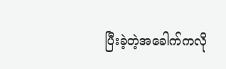ပြီးခဲ့တဲ့အခေါက်ကလို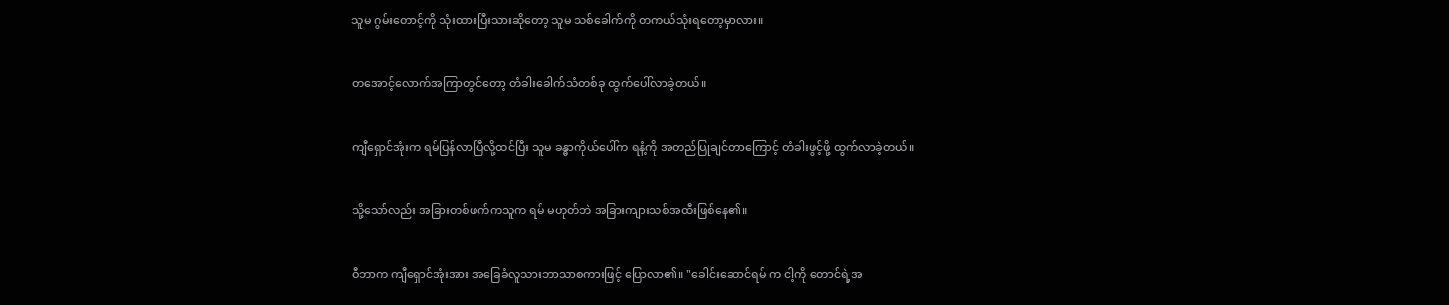သူမ ဂွမ်းတောင့်ကို သုံးထားပြီးသားဆိုတော့ သူမ သစ်ခေါက်ကို တကယ်သုံးရတော့မှာလား။


တအောင့်လောက်အကြာတွင်တော့ တံခါးခေါက်သံတစ်ခု ထွက်ပေါ်လာခဲ့တယ်။


ကျီရှောင်အုံးက ရမ်ပြန်လာပြီလို့ထင်ပြီး သူမ ခန္ဓာကိုယ်ပေါ်က ရနံ့ကို အတည်ပြုချင်တာကြောင့် တံခါးဖွင့်ဖို့ ထွက်လာခဲ့တယ်။


သို့သော်လည်း အခြားတစ်ဖက်ကသူက ရမ် မဟုတ်ဘဲ အခြားကျားသစ်အထီးဖြစ်နေ၏။


ဝီဘာက ကျီရှောင်အုံးအား အခြေခံလူသားဘာသာစကားဖြင့် ပြောလာ၏။ "ခေါင်း‌ဆောင်ရမ် က ငါ့ကို တောင်ရဲ့အ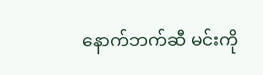နောက်ဘက်ဆီ မင်းကို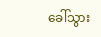ခေါ်သွား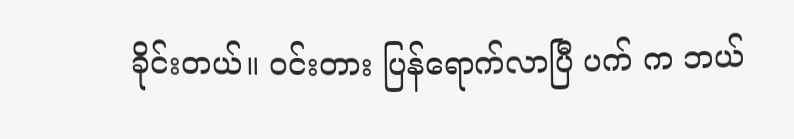ခိုင်းတယ်။ ဝင်းတား ပြန်ရောက်လာပြီ ပက် က ဘယ်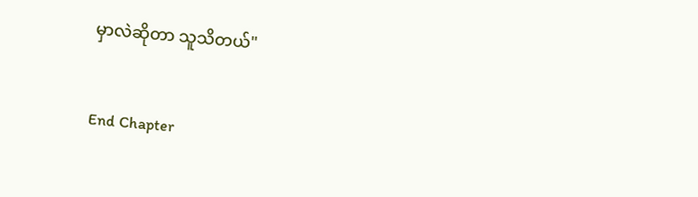မှာလဲဆိုတာ သူသိတယ်"


End Chapter